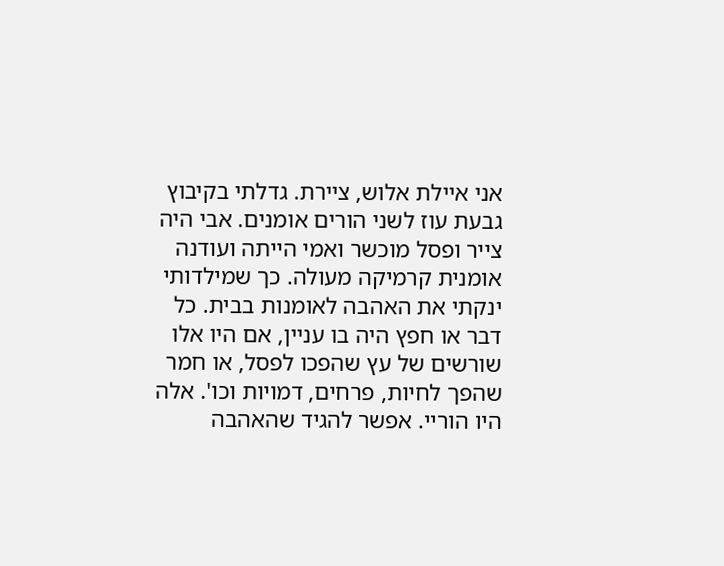אני איילת אלוש, ציירת. גדלתי בקיבוץ גבעת עוז לשני הורים אומנים. אבי היה צייר ופסל מוכשר ואמי הייתה ועודנה אומנית קרמיקה מעולה. כך שמילדותי ינקתי את האהבה לאומנות בבית. כל דבר או חפץ היה בו עניין, אם היו אלו שורשים של עץ שהפכו לפסל, או חמר שהפך לחיות, פרחים, דמויות וכו'. אלה היו הוריי. אפשר להגיד שהאהבה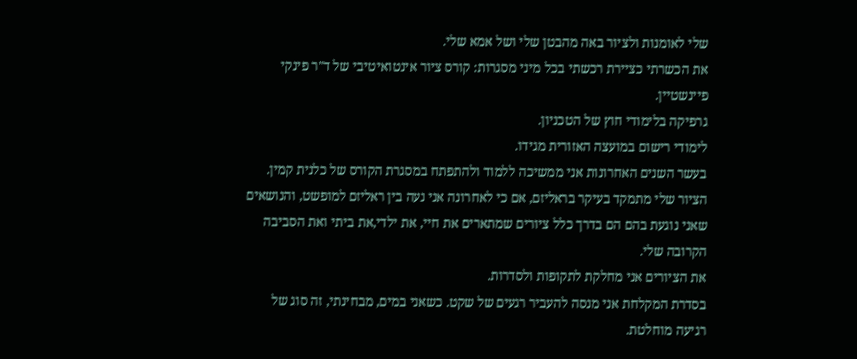שלי לאומנות ולציור באה מהבטן שלי ושל אמא שלי.
את הכשרתי כציירת רכשתי בכל מיני מסגרות: קורס ציור אינטואיטיבי של ד"ר פינקי פיינשטיין.
גרפיקה בלימודי חוץ של הטכניון.
לימודי רישום במועצה האזורית מגידו.
בעשר השנים האחרונות אני ממשיכה ללמוד ולהתפתח במסגרת הקורס של כלנית קמין.
הציור שלי מתמקד בעיקר בראליזם, אם כי לאחרונה אני נעה בין ראליזם למופשט, והנושאים שאני נוגעת בהם הם בדרך כלל ציורים שמתארים את חיי, את ילדי,את ביתי ואת הסביבה הקרובה שלי.
את הציורים אני מחלקת לתקופות ולסדרות.
בסדרת המקלחת אני מנסה להעביר רגעים של שקט. כשאני במים, מבחינתי, זה סוג של רגיעה מוחלטת.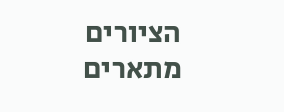הציורים מתארים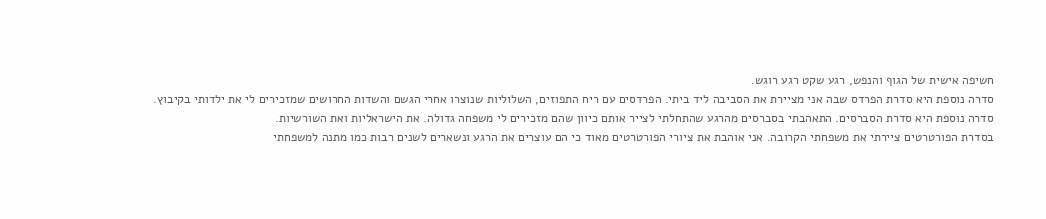חשיפה אישית של הגוף והנפש, רגע שקט רגע רוגש.
סדרה נוספת היא סדרת הפרדס שבה אני מציירת את הסביבה ליד ביתי. הפרדסים עם ריח התפוזים, השלוליות שנוצרו אחרי הגשם והשדות החרושים שמזכירים לי את ילדותי בקיבוץ.
סדרה נוספת היא סדרת הסברסים. התאהבתי בסברסים מהרגע שהתחלתי לצייר אותם כיוון שהם מזכירים לי משפחה גדולה. את הישראליות ואת השורשיות.
בסדרת הפורטרטים ציירתי את משפחתי הקרובה. אני אוהבת את ציורי הפורטרטים מאוד כי הם עוצרים את הרגע ונשארים לשנים רבות כמו מתנה למשפחתי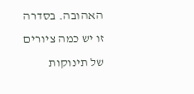האהובה. בסדרה זו יש כמה ציורים של תינוקות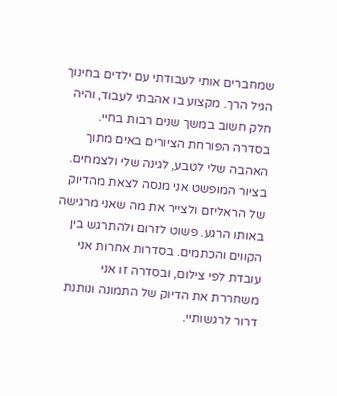שמחברים אותי לעבודתי עם ילדים בחינוך הגיל הרך. מקצוע בו אהבתי לעבוד, והיה חלק חשוב במשך שנים רבות בחיי.
בסדרה הפורחת הציורים באים מתוך האהבה שלי לטבע, לגינה שלי ולצמחים.
בציור המופשט אני מנסה לצאת מהדיוק של הראליזם ולצייר את מה שאני מרגישה באותו הרגע. פשוט לזרום ולהתרגש בין הקווים והכתמים. בסדרות אחרות אני עובדת לפי צילום, ובסדרה זו אני משחררת את הדיוק של התמונה ונותנת דרור לרגשותיי.